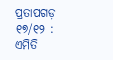ପ୍ରତାପଗଡ଼ ୧୭/୧୨ : ଏମିତି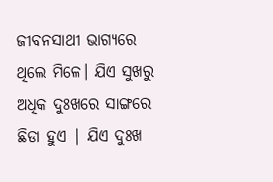ଜୀବନସାଥୀ ଭାଗ୍ୟରେ ଥିଲେ ମିଳେ। ଯିଏ ସୁଖରୁ ଅଧିକ ଦୁଃଖରେ ସାଙ୍ଗରେ ଛିଡା ହୁଏ | ଯିଏ ଦୁଃଖ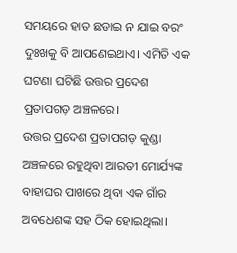ସମୟରେ ହାତ ଛଡାଇ ନ ଯାଇ ବରଂ ଦୁଃଖକୁ ବି ଆପଣେଇଥାଏ। ଏମିତି ଏକ ଘଟଣା ଘଟିଛି ଉତ୍ତର ପ୍ରଦେଶ ପ୍ରତାପଗଡ଼ ଅଞ୍ଚଳରେ।
ଉତ୍ତର ପ୍ରଦେଶ ପ୍ରତାପଗଡ଼ କୁଣ୍ଡା ଅଞ୍ଚଳରେ ରହୁଥିବା ଆରତୀ ମୋର୍ଯ୍ୟଙ୍କ ବାହାଘର ପାଖରେ ଥିବା ଏକ ଗାଁର ଅବଧେଶଙ୍କ ସହ ଠିକ ହୋଇଥିଲା।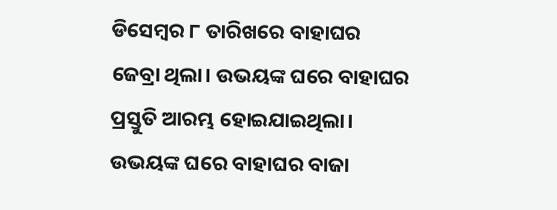ଡିସେମ୍ବର ୮ ତାରିଖରେ ବାହାଘର ଜେବ୍ରା ଥିଲା। ଉଭୟଙ୍କ ଘରେ ବାହାଘର ପ୍ରସ୍ତୁତି ଆରମ୍ଭ ହୋଇଯାଇଥିଲା। ଉଭୟଙ୍କ ଘରେ ବାହାଘର ବାଜା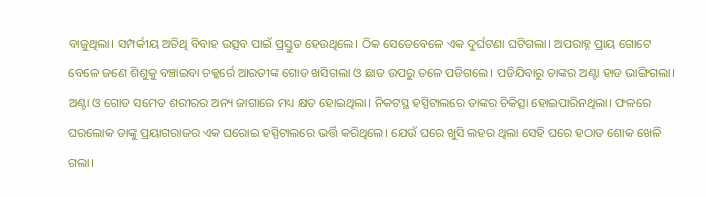ବାଜୁଥିଲା। ସମ୍ପର୍କୀୟ ଅତିଥି ବିବାହ ଉତ୍ସବ ପାଇଁ ପ୍ରସ୍ତୁତ ହେଉଥିଲେ। ଠିକ ସେତେବେଳେ ଏକ ଦୁର୍ଘଟଣା ଘଟିଗଲା। ଅପରାହ୍ନ ପ୍ରାୟ ଗୋଟେ ବେଳେ ଜଣେ ଶିଶୁକୁ ବଞ୍ଚାଇବା ଚକ୍କର୍ରେ ଆରତୀଙ୍କ ଗୋଡ ଖସିଗଲା ଓ ଛାତ ଉପରୁ ତଳେ ପଡିଗଲେ। ପଡିଯିବାରୁ ତାଙ୍କର ଅଣ୍ଟା ହାଡ ଭାଙ୍ଗିଗଲା। ଅଣ୍ଟା ଓ ଗୋଡ ସମେତ ଶରୀରର ଅନ୍ୟ ଜାଗାରେ ମଧ୍ୟ କ୍ଷତ ହୋଇଥିଲା। ନିକଟସ୍ଥ ହସ୍ପିଟାଲରେ ତାଙ୍କର ଚିକିତ୍ସା ହୋଇପାରିନଥିଲା। ଫଳରେ ଘରଲୋକ ତାଙ୍କୁ ପ୍ରୟାଗରାଜର ଏକ ଘରୋଇ ହସ୍ପିଟାଲରେ ଭର୍ତ୍ତି କରିଥିଲେ। ଯେଉଁ ଘରେ ଖୁସି ଲହର ଥିଲା ସେହି ଘରେ ହଠାତ ଶୋକ ଖେଳି ଗଲା।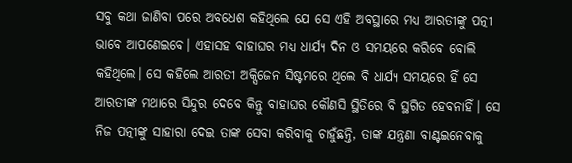ସବୁ କଥା ଜାଣିବା ପରେ ଅବଧେଶ କହିଥିଲେ ଯେ ସେ ଏହି ଅବସ୍ଥାରେ ମଧ୍ୟ ଆରତୀଙ୍କୁ ପତ୍ନୀ ଭାବେ ଆପଣେଇବେ। ଏହାସହ ବାହାଘର ମଧ୍ୟ ଧାର୍ଯ୍ୟ ଦିନ ଓ ସମୟରେ କରିବେ ବୋଲି କହିଥିଲେ। ସେ କହିଲେ ଆରତୀ ଅକ୍ସିଜେନ ସିଷ୍ଟମରେ ଥିଲେ ବି ଧାର୍ଯ୍ୟ ସମୟରେ ହିଁ ସେ ଆରତୀଙ୍କ ମଥାରେ ସିନ୍ଦୁର ଦେବେ କିନ୍ତୁ ବାହାଘର କୌଣସି ସ୍ଥିତିରେ ବି ସ୍ଥଗିତ ହେବନାହିଁ। ସେ ନିଜ ପତ୍ନୀଙ୍କୁ ସାହାରା ଦେଇ ତାଙ୍କ ସେବା କରିବାକୁ ଚାହୁଁଛନ୍ତି, ତାଙ୍କ ଯନ୍ତ୍ରଣା ବାଣ୍ଟଇନେବାକୁ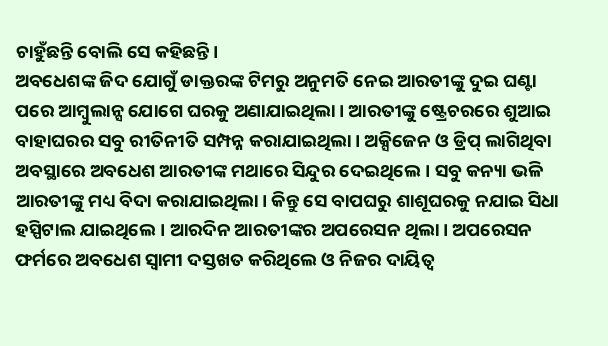ଚାହୁଁଛନ୍ତି ବୋଲି ସେ କହିଛନ୍ତି।
ଅବଧେଶଙ୍କ ଜିଦ ଯୋଗୁଁ ଡାକ୍ତରଙ୍କ ଟିମରୁ ଅନୁମତି ନେଇ ଆରତୀଙ୍କୁ ଦୁଇ ଘଣ୍ଟା ପରେ ଆମ୍ବୁଲାନ୍ସ ଯୋଗେ ଘରକୁ ଅଣାଯାଇଥିଲା। ଆରତୀଙ୍କୁ ଷ୍ଟ୍ରେଚରରେ ଶୁଆଇ ବାହାଘରର ସବୁ ରୀତିନୀତି ସମ୍ପନ୍ନ କରାଯାଇଥିଲା। ଅକ୍ସିଜେନ ଓ ଡ୍ରିପ୍ ଲାଗିଥିବା ଅବସ୍ଥାରେ ଅବଧେଶ ଆରତୀଙ୍କ ମଥାରେ ସିନ୍ଦୁର ଦେଇଥିଲେ। ସବୁ କନ୍ୟା ଭଳି ଆରତୀଙ୍କୁ ମଧ୍ୟ ବିଦା କରାଯାଇଥିଲା। କିନ୍ତୁ ସେ ବାପଘରୁ ଶାଶୂଘରକୁ ନଯାଇ ସିଧା ହସ୍ପିଟାଲ ଯାଇଥିଲେ। ଆରଦିନ ଆରତୀଙ୍କର ଅପରେସନ ଥିଲା। ଅପରେସନ ଫର୍ମରେ ଅବଧେଶ ସ୍ୱାମୀ ଦସ୍ତଖତ କରିଥିଲେ ଓ ନିଜର ଦାୟିତ୍ୱ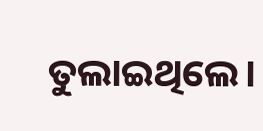ତୁଲାଇଥିଲେ।